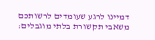דמיינו לרגע שעומדים לרשותכם משאבי תקשורת בלתי מוגבלים: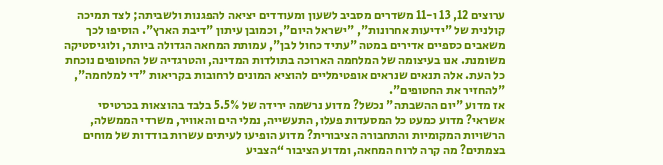ערוצים 12, 13 ו-11 משדרים מסביב לשעון ומעודדים יציאה להפגנות ולשביתה; לצד תמיכה קולנית של "ידיעות אחרונות", "ישראל היום", וכמובן עיתון "דיבת הארץ". הוסיפו לכך משאבים כספיים אדירים במטה "עתיד כחול לבן", עמותת המחאה הגדולה ביותר, ולוגיסטיקה משומנת. אנו בעיצומה של המלחמה הארוכה בתולדות המדינה, והטרגדיה של החטופים נוכחת כל העת. אלה תנאים שנראים אופטימליים להוציא המונים לרחובות בקריאות "די למלחמה", "להחזיר את החטופים".
אז מדוע "יום ההשבתה" נכשל? מדוע נרשמה ירידה של 5.5% בלבד בהוצאות בכרטיסי אשראי? מדוע כמעט כל המסעדות פעלו, התעשייה, נמלי הים והאוויר, משרדי הממשלה, הרשויות המקומיות והתחבורה הציבורית? מדוע הופיעו לעיתים עשרות בודדות של מוחים בצמתים? מה קרה לרוח המחאה, ומדוע הציבור “הצביע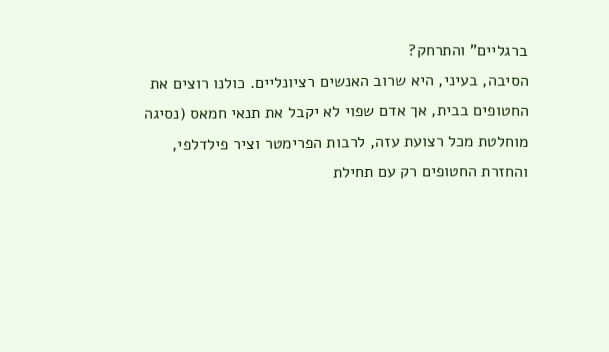ברגליים” והתרחק?
הסיבה, בעיני, היא שרוב האנשים רציונליים. כולנו רוצים את החטופים בבית, אך אדם שפוי לא יקבל את תנאי חמאס (נסיגה מוחלטת מכל רצועת עזה, לרבות הפרימטר וציר פילדלפי, והחזרת החטופים רק עם תחילת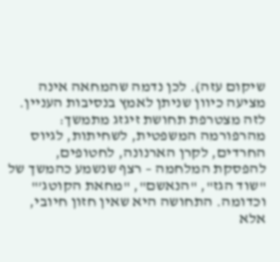שיקום עזה). לכן נדמה שהמחאה אינה מציעה כיוון שניתן לאמץ בנסיבות העניין. לזה מצטרפת תחושת זיגזג מתמשך: מהרפורמה המשפטית, לשחיתות, לגיוס החרדים, לקרן הארנונה, לחטופים, להפסקת המלחמה – רצף שנשמע כהמשך של "שוד הגז", "הנאשם", "מחאת הקוטג’" וכדומה. התחושה היא שאין חזון חיובי, אלא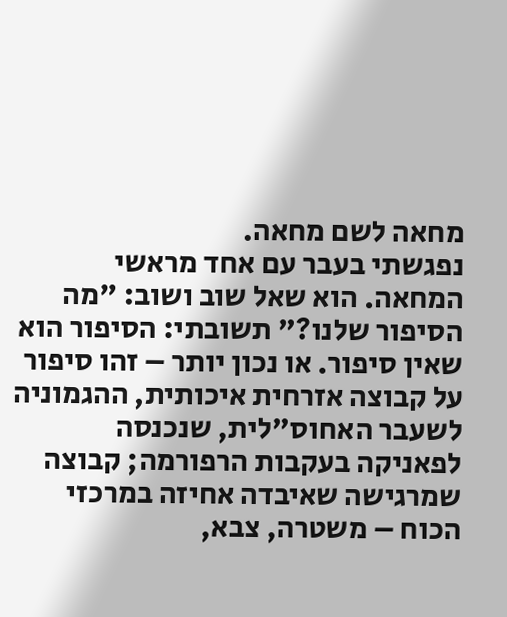מחאה לשם מחאה.
נפגשתי בעבר עם אחד מראשי המחאה. הוא שאל שוב ושוב: "מה הסיפור שלנו?" תשובתי: הסיפור הוא שאין סיפור. או נכון יותר – זהו סיפור על קבוצה אזרחית איכותית, ההגמוניה לשעבר האחוס"לית, שנכנסה לפאניקה בעקבות הרפורמה; קבוצה שמרגישה שאיבדה אחיזה במרכזי הכוח – משטרה, צבא,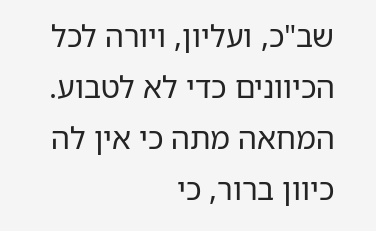שב"כ, ועליון, ויורה לכל הכיוונים כדי לא לטבוע.
המחאה מתה כי אין לה כיוון ברור, כי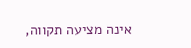אינה מציעה תקווה,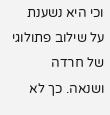וכי היא נשענת על שילוב פתולוגי של חרדה ושנאה. כך לא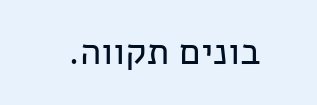בונים תקווה.